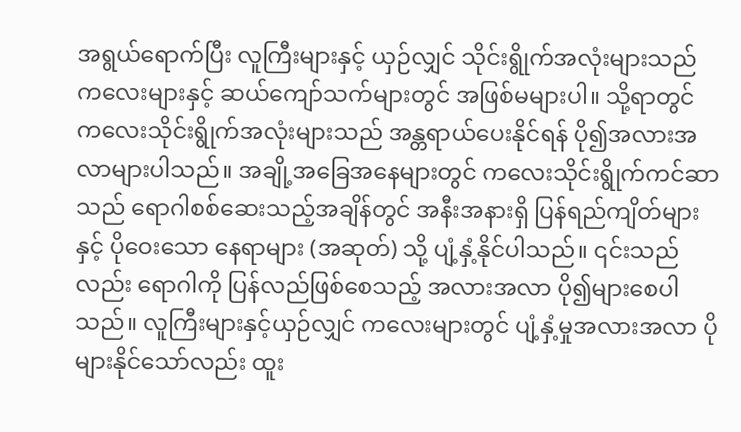အရွယ်ရောက်ပြီး လူကြီးများနှင့် ယှဉ်လျှင် သိုင်းရွိုက်အလုံးများသည် ကလေးများနှင့် ဆယ်ကျော်သက်များတွင် အဖြစ်မများပါ။ သို့ရာတွင် ကလေးသိုင်းရွိုက်အလုံးများသည် အန္တရာယ်ပေးနိုင်ရန် ပို၍အလားအလာများပါသည်။ အချို့အခြေအနေများတွင် ကလေးသိုင်းရွိုက်ကင်ဆာသည် ရောဂါစစ်ဆေးသည့်အချိန်တွင် အနီးအနားရှိ ပြန်ရည်ကျိတ်များ နှင့် ပိုဝေးသော နေရာများ (အဆုတ်) သို့ ပျံ့နှံ့နိုင်ပါသည်။ ၎င်းသည်လည်း ရောဂါကို ပြန်လည်ဖြစ်စေသည့် အလားအလာ ပို၍များစေပါသည်။ လူကြီးများနှင့်ယှဉ်လျှင် ကလေးများတွင် ပျံ့နှံ့မှုအလားအလာ ပိုများနိုင်သော်လည်း ထူး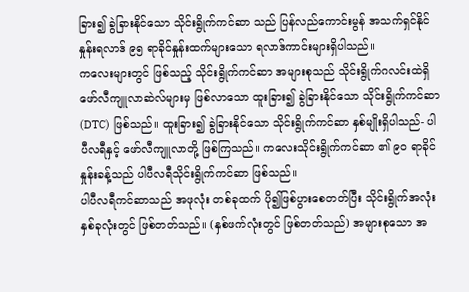ခြား၍ ခွဲခြားနိုင်သော သိုင်းရွိုက်ကင်ဆာ သည် ပြန်လည်ကောင်းမွန် အသက်ရှင်နိုင်နှုန်းရလာဒ် ၉၅ ရာခိုင်နှုန်းထက်များသော ရလာဒ်ကာင်းများရှိပါသည်။
ကလေးများတွင် ဖြစ်သည့် သိုင်းရွိုက်ကင်ဆာ အများစုသည် သိုင်းရွိုက်ဂလင်းထဲရှိ ဖော်လီကျူလာဆဲလ်များမှ ဖြစ်လာသော ထူးခြား၍ ခွဲခြားနိုင်သော သိုင်းရွိုက်ကင်ဆာ (DTC) ဖြစ်သည်။ ထူးခြား၍ ခွဲခြားနိုင်သော သိုင်းရွိုက်ကင်ဆာ နှစ်မျိုးရှိပါသည်- ပါပီလရီနှင့် ဖော်လီကျူလာတို့ ဖြစ်ကြသည်။ ကလေးသိုင်းရွိုက်ကင်ဆာ ၏ ၉၀ ရာခိုင်နှုန်းခန့်သည် ပါပီလရီသိုင်းရွိုက်ကင်ဆာ ဖြစ်သည်။
ပါပီလရီကင်ဆာသည် အဖုလုံး တစ်ခုထက် ပို၍ဖြစ်ပွားစေတတ်ပြီး သိုင်းရွိုက်အလုံးနှစ်ခုလုံးတွင် ဖြစ်တတ်သည်။ (နှစ်ဖက်လုံးတွင် ဖြစ်တတ်သည်) အများစုသော အ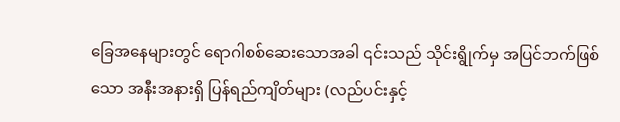ခြေအနေများတွင် ရောဂါစစ်ဆေးသောအခါ ၎င်းသည် သိုင်းရွိုက်မှ အပြင်ဘက်ဖြစ်သော အနီးအနားရှိ ပြန်ရည်ကျိတ်များ (လည်ပင်းနှင့်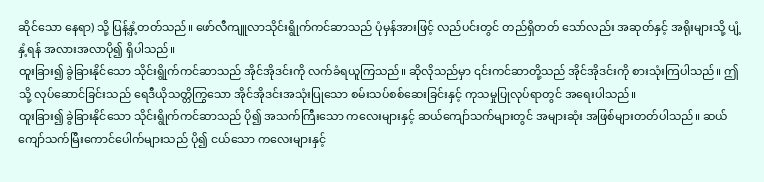ဆိုင်သော နေရာ) သို့ ပြန့်နှံ့တတ်သည်။ ဖော်လီကျူလာသိုင်းရွိုက်ကင်ဆာသည် ပုံမှန်အားဖြင့် လည်ပင်းတွင် တည်ရှိတတ် သော်လည်း အဆုတ်နှင့် အရိုးများသို့ ပျံ့နှံ့ရန် အလားအလာပို၍ ရှိပါသည်။
ထူးခြား၍ ခွဲခြားနိုင်သော သိုင်းရွိုက်ကင်ဆာသည် အိုင်အိုဒင်းကို လက်ခံရယူကြသည်။ ဆိုလိုသည်မှာ ၎င်းကင်ဆာတို့သည် အိုင်အိုဒင်းကို စားသုံးကြပါသည်။ ဤသို့ လုပ်ဆောင်ခြင်းသည် ရေဒီယိုသတ္တိကြွသော အိုင်အိုဒင်းအသုံးပြုသော စမ်းသပ်စစ်ဆေးခြင်းနှင့် ကုသမှုပြုလုပ်ရာတွင် အရေးပါသည်။
ထူးခြား၍ ခွဲခြားနိုင်သော သိုင်းရွိုက်ကင်ဆာသည် ပို၍ အသက်ကြီးသော ကလေးများနှင့် ဆယ်ကျော်သက်များတွင် အများဆုံး အဖြစ်များတတ်ပါသည်။ ဆယ်ကျော်သက်မြီးကောင်ပေါက်များသည် ပို၍ ငယ်သော ကလေးများနှင့်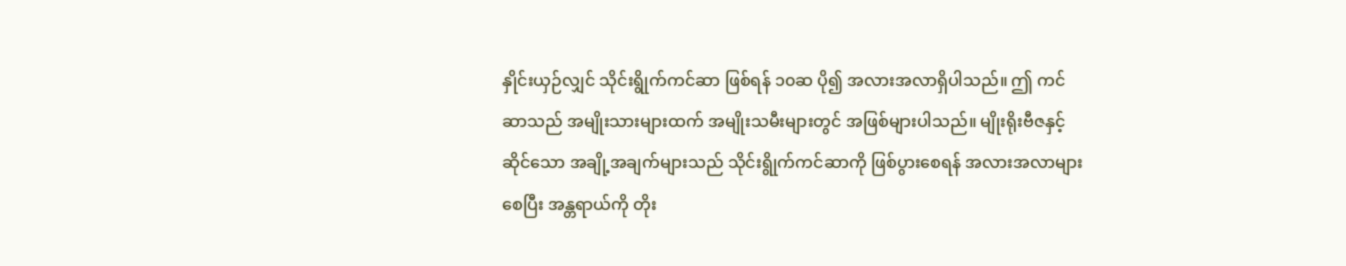နှိုင်းယှဉ်လျှင် သိုင်းရွိုက်ကင်ဆာ ဖြစ်ရန် ၁၀ဆ ပို၍ အလားအလာရှိပါသည်။ ဤ ကင်ဆာသည် အမျိုးသားများထက် အမျိုးသမီးများတွင် အဖြစ်များပါသည်။ မျိုးရိုးဗီဇနှင့် ဆိုင်သော အချို့အချက်များသည် သိုင်းရွိုက်ကင်ဆာကို ဖြစ်ပွားစေရန် အလားအလာများစေပြီး အန္တရာယ်ကို တိုး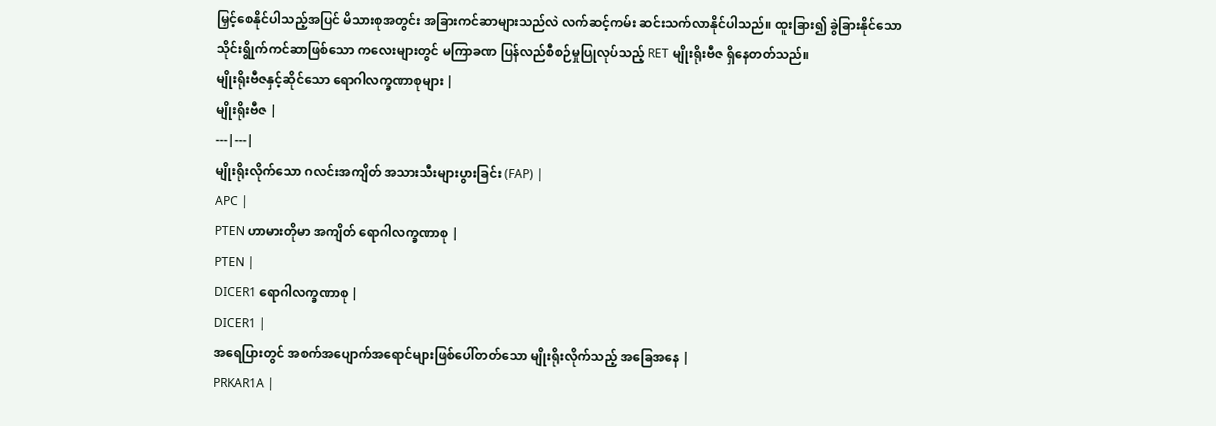မြှင့်စေနိုင်ပါသည့်အပြင် မိသားစုအတွင်း အခြားကင်ဆာများသည်လဲ လက်ဆင့်ကမ်း ဆင်းသက်လာနိုင်ပါသည်။ ထူးခြား၍ ခွဲခြားနိုင်သော သိုင်းရွိုက်ကင်ဆာဖြစ်သော ကလေးများတွင် မကြာခဏ ပြန်လည်စီစဉ်မှုပြုလုပ်သည့် RET မျိုးရိုးဗီဇ ရှိနေတတ်သည်။
မျိုးရိုးဗီဇနှင့်ဆိုင်သော ရောဂါလက္ခဏာစုများ |
မျိုးရိုးဗီဇ |
---|---|
မျိုးရိုးလိုက်သော ဂလင်းအကျိတ် အသားသီးများပွားခြင်း (FAP) |
APC |
PTEN ဟာမားတိုမာ အကျိတ် ရောဂါလက္ခဏာစု |
PTEN |
DICER1 ရောဂါလက္ခဏာစု |
DICER1 |
အရေပြားတွင် အစက်အပျောက်အရောင်များဖြစ်ပေါ်တတ်သော မျိုးရိုးလိုက်သည့် အခြေအနေ |
PRKAR1A |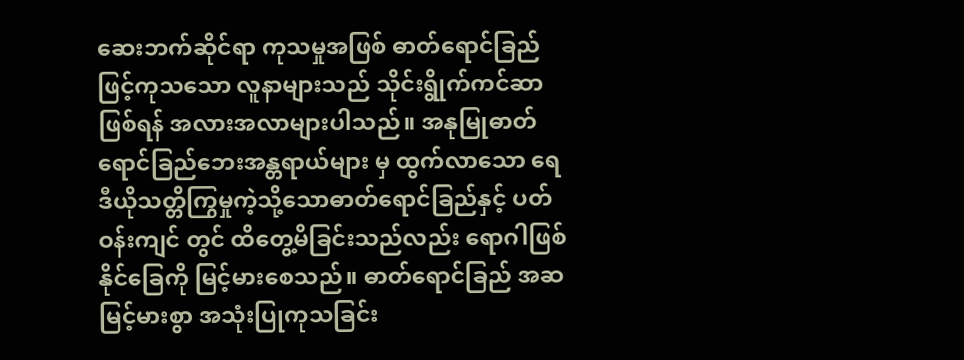ဆေးဘက်ဆိုင်ရာ ကုသမှုအဖြစ် ဓာတ်ရောင်ခြည်ဖြင့်ကုသသော လူနာများသည် သိုင်းရွိုက်ကင်ဆာဖြစ်ရန် အလားအလာများပါသည်။ အနုမြုဓာတ်ရောင်ခြည်ဘေးအန္တရာယ်များ မှ ထွက်လာသော ရေဒီယိုသတ္တိကြွမှုကဲ့သို့သောဓာတ်ရောင်ခြည်နှင့် ပတ်ဝန်းကျင် တွင် ထိတွေ့မိခြင်းသည်လည်း ရောဂါဖြစ်နိုင်ခြေကို မြင့်မားစေသည်။ ဓာတ်ရောင်ခြည် အဆမြင့်မားစွာ အသုံးပြုကုသခြင်း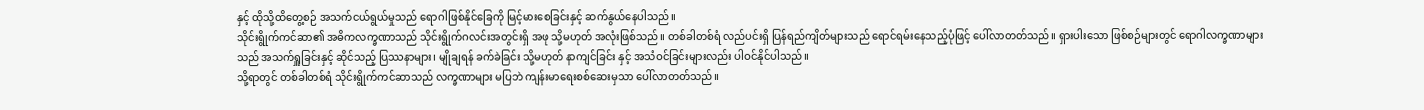နှင့် ထိုသို့ထိတွေ့စဉ် အသက်ငယ်ရွယ်မှုသည် ရောဂါဖြစ်နိုင်ခြေကို မြင့်မားစေခြင်းနှင့် ဆက်နွယ်နေပါသည်။
သိုင်းရွိုက်ကင်ဆာ၏ အဓိကလက္ခဏာသည် သိုင်းရွိုက်ဂလင်းအတွင်းရှိ အဖု သို့မဟုတ် အလုံးဖြစ်သည်။ တစ်ခါတစ်ရံ လည်ပင်းရှိ ပြန်ရည်ကျိတ်များသည် ရောင်ရမ်းနေသည့်ပုံဖြင့် ပေါ်လာတတ်သည်။ ရှားပါးသော ဖြစ်စဉ်များတွင် ရောဂါလက္ခဏာများသည် အသက်ရှူခြင်းနှင့် ဆိုင်သည့် ပြဿနာများ၊ မျိုချရန် ခက်ခဲခြင်း သို့မဟုတ် နာကျင်ခြင်း နှင့် အသံဝင်ခြင်းများလည်း ပါဝင်နိုင်ပါသည်။
သို့ရာတွင် တစ်ခါတစ်ရံ သိုင်းရွိုက်ကင်ဆာသည် လက္ခဏာများ မပြဘဲ ကျန်းမာရေးစစ်ဆေးမှသာ ပေါ်လာတတ်သည်။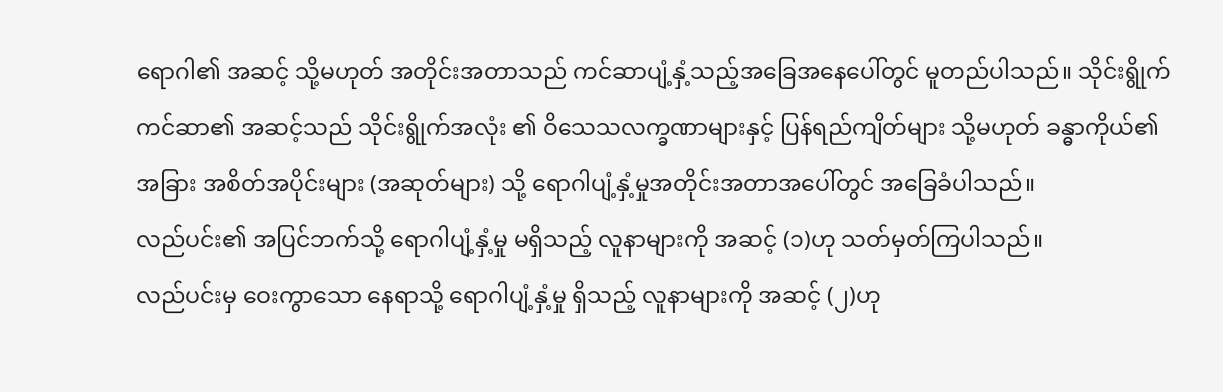ရောဂါ၏ အဆင့် သို့မဟုတ် အတိုင်းအတာသည် ကင်ဆာပျံ့နှံ့သည့်အခြေအနေပေါ်တွင် မူတည်ပါသည်။ သိုင်းရွိုက်ကင်ဆာ၏ အဆင့်သည် သိုင်းရွိုက်အလုံး ၏ ဝိသေသလက္ခဏာများနှင့် ပြန်ရည်ကျိတ်များ သို့မဟုတ် ခန္ဓာကိုယ်၏ အခြား အစိတ်အပိုင်းများ (အဆုတ်များ) သို့ ရောဂါပျံ့နှံ့မှုအတိုင်းအတာအပေါ်တွင် အခြေခံပါသည်။
လည်ပင်း၏ အပြင်ဘက်သို့ ရောဂါပျံ့နှံ့မှု မရှိသည့် လူနာများကို အဆင့် (၁)ဟု သတ်မှတ်ကြပါသည်။
လည်ပင်းမှ ဝေးကွာသော နေရာသို့ ရောဂါပျံ့နှံ့မှု ရှိသည့် လူနာများကို အဆင့် (၂)ဟု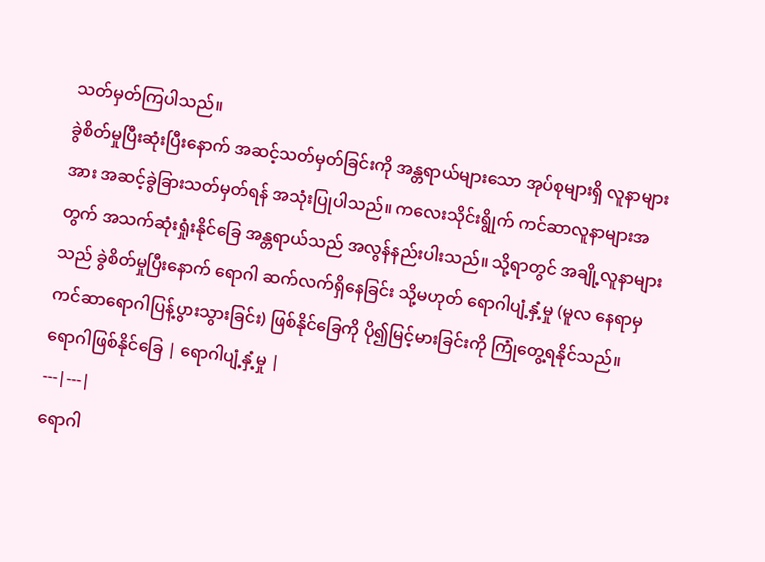သတ်မှတ်ကြပါသည်။
ခွဲစိတ်မှုပြီးဆုံးပြီးနောက် အဆင့်သတ်မှတ်ခြင်းကို အန္တရာယ်များသော အုပ်စုများရှိ လူနာများအား အဆင့်ခွဲခြားသတ်မှတ်ရန် အသုံးပြုပါသည်။ ကလေးသိုင်းရွိုက် ကင်ဆာလူနာများအတွက် အသက်ဆုံးရှုံးနိုင်ခြေ အန္တရာယ်သည် အလွန်နည်းပါးသည်။ သို့ရာတွင် အချို့လူနာများသည် ခွဲစိတ်မှုပြီးနောက် ရောဂါ ဆက်လက်ရှိနေခြင်း သို့မဟုတ် ရောဂါပျံ့နှံ့မှု (မူလ နေရာမှ ကင်ဆာရောဂါပြန့်ပွားသွားခြင်း) ဖြစ်နိုင်ခြေကို ပို၍မြင့်မားခြင်းကို ကြုံတွေ့ရနိုင်သည်။
ရောဂါဖြစ်နိုင်ခြေ | ရောဂါပျံ့နှံ့မှု |
---|---|
ရောဂါ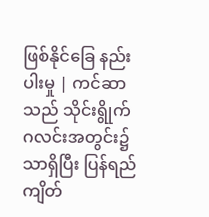ဖြစ်နိုင်ခြေ နည်းပါးမှု | ကင်ဆာသည် သိုင်းရွိုက်ဂလင်းအတွင်း၌သာရှိပြီး ပြန်ရည်ကျိတ်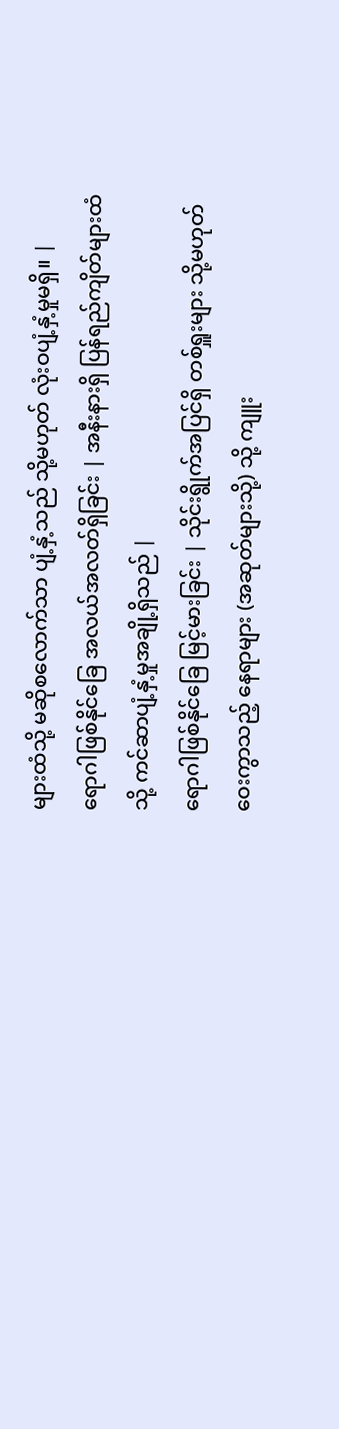များထံသို့ မဆိုစလောက်သာ ပျံ့နှံ့သည် သို့မဟုတ် လုံးဝပျံ့နှံ့မှုမရှိ။ |
ရောဂါဖြစ်နိုင်ခြေ အလယ်အလတ်ရှိခြင်း | အနီးနားရှိ ပြန်ရည်ကျိတ်များထံသို့ ကင်ဆာပျံ့နှံ့မှုအချို့ရှိသည် |
ရောဂါဖြစ်နိုင်ခြေ မြင့်မားခြင်း | သိုင်းရွိုက်အပြင်ရှိ တစ်ရှူးများ သို့မဟုတ် ဝေးကွာသည့် နေရာများ (အဆုတ်များသို့) သို့ ကျူး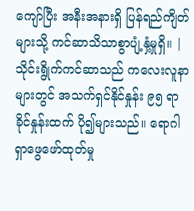ကျော်ပြီး အနီးအနားရှိ ပြန်ရည်ကျိတ်များသို့ ကင်ဆာသိသာစွာပျံ့နှံ့မှုရှိ။ |
သိုင်းရွိုက်ကင်ဆာသည် ကလေးလူနာများတွင် အသက်ရှင်နိုင်နှုန်း ၉၅ ရာခိုင်နှုန်းထက် ပို၍များသည်။ ရောဂါရှာဖွေဖော်ထုတ်မှု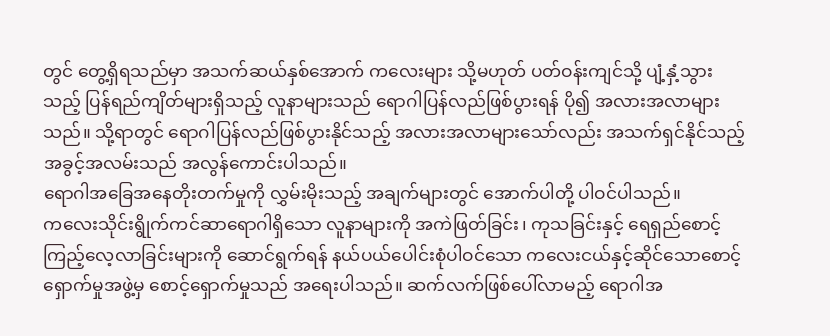တွင် တွေ့ရှိရသည်မှာ အသက်ဆယ်နှစ်အောက် ကလေးများ သို့မဟုတ် ပတ်ဝန်းကျင်သို့ ပျံ့နှံ့သွားသည့် ပြန်ရည်ကျိတ်များရှိသည့် လူနာများသည် ရောဂါပြန်လည်ဖြစ်ပွားရန် ပို၍ အလားအလာများသည်။ သို့ရာတွင် ရောဂါပြန်လည်ဖြစ်ပွားနိုင်သည့် အလားအလာများသော်လည်း အသက်ရှင်နိုင်သည့် အခွင့်အလမ်းသည် အလွန်ကောင်းပါသည်။
ရောဂါအခြေအနေတိုးတက်မှုကို လွှမ်းမိုးသည့် အချက်များတွင် အောက်ပါတို့ ပါဝင်ပါသည်။
ကလေးသိုင်းရွိုက်ကင်ဆာရောဂါရှိသော လူနာများကို အကဲဖြတ်ခြင်း၊ ကုသခြင်းနှင့် ရေရှည်စောင့်ကြည့်လေ့လာခြင်းများကို ဆောင်ရွက်ရန် နယ်ပယ်ပေါင်းစုံပါဝင်သော ကလေးငယ်နှင့်ဆိုင်သောစောင့်ရှောက်မှုအဖွဲ့မှ စောင့်ရှောက်မှုသည် အရေးပါသည်။ ဆက်လက်ဖြစ်ပေါ်လာမည့် ရောဂါအ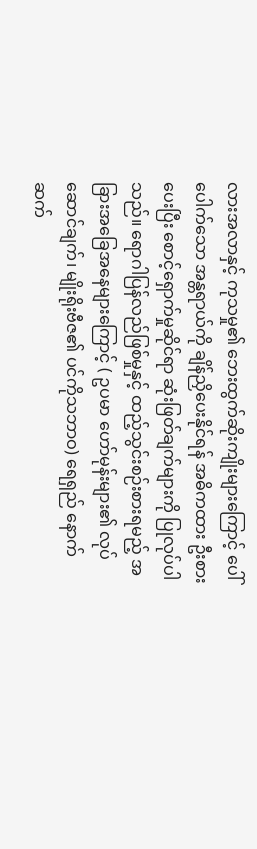လားအလာနှင့် ကုသမှု၏ ဘေးထွက်ဆိုးကျိုးများကြောင့် ပေါ်ပေါက်သော အန္တရာယ်ကို ချိန်ညှိပေးနိုင်ရန် အဓိကထား ဦးစားပေးပြီး စောင့်ရှောက်မှုဆိုင်ရာ ဆုံးဖြတ်ချက်များကို ပြုလုပ်ပါသည်။ ရောဂါပြန်လည်ဖြစ်မှုနှင့် ထည့်သွင်းစဉ်းစားရမည့် အခြားအခြေအနေများကြောင့် ( ဥပမာ ဟော်မုန်းများ၏ လုပ်ဆောင်ချက်၊ မျိုးရိုးဗီဇ၏ ပင်ကိုသဘာဝ) ရေရှည် နောက်ဆက်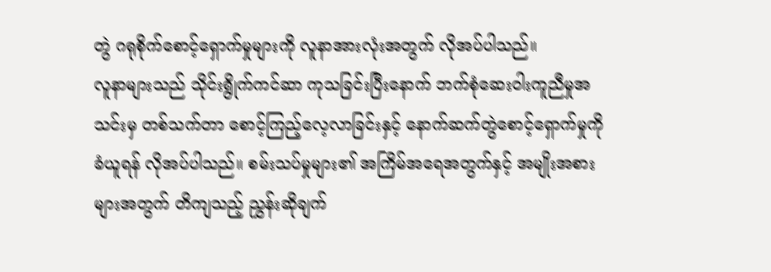တွဲ ဂရုစိုက်စောင့်ရှောက်မှုများကို လူနာအားလုံးအတွက် လိုအပ်ပါသည်။
လူနာများသည် သိုင်းရွိုက်ကင်ဆာ ကုသခြင်းပြီးနောက် ဘက်စုံဆေးဝါးကူညီမှုအသင်းမှ တစ်သက်တာ စောင့်ကြည့်လေ့လာခြင်းနှင့် နောက်ဆက်တွဲစောင့်ရှောက်မှုကို ခံယူရန် လိုအပ်ပါသည်။ စမ်းသပ်မှုများ၏ အကြိမ်အရေအတွက်နှင့် အမျိုးအစားများအတွက် တိကျသည့် ညွှန်းဆိုချက်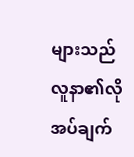များသည် လူနာ၏လိုအပ်ချက်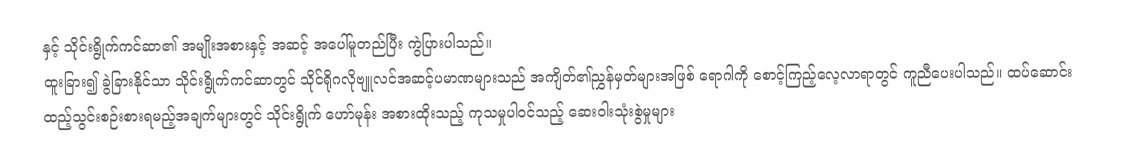နှင့် သိုင်းရွိုက်ကင်ဆာ၏ အမျိုးအစားနှင့် အဆင့် အပေါ်မူတည်ပြီး ကွဲပြားပါသည်။
ထူးခြား၍ ခွဲခြားနိုင်သာ သိုင်းရွိုက်ကင်ဆာတွင် သိုင်ရိုဂလိုဗျူလင်အဆင့်ပမာဏများသည် အကျိတ်၏ညွှန်မှတ်များအဖြစ် ရောဂါကို စောင့်ကြည့်လေ့လာရာတွင် ကူညီပေးပါသည်။ ထပ်ဆောင်းထည့်သွင်းစဉ်းစားရမည့်အချက်များတွင် သိုင်းရွိုက် ဟော်မုန်း အစားထိုးသည့် ကုသမှုပါဝင်သည့် ဆေးဝါးသုံးစွဲမှုများ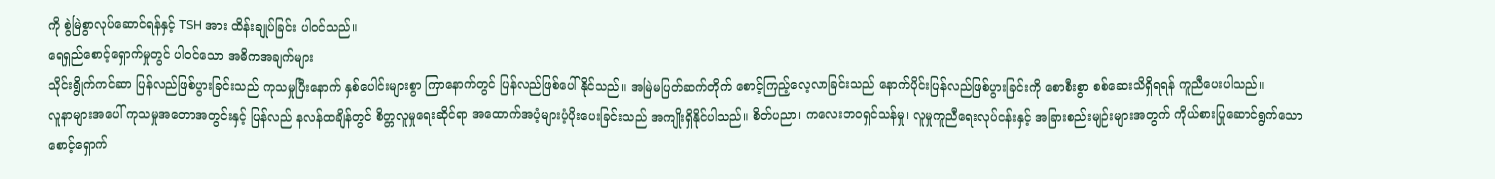ကို စွဲမြဲစွာလုပ်ဆောင်ရန်နှင့် TSH အား ထိန်းချုပ်ခြင်း ပါဝင်သည်။
ရေရှည်စောင့်ရှောက်မှုတွင် ပါဝင်သော အဓိကအချက်များ
သိုင်းရွိုက်ကင်ဆာ ပြန်လည်ဖြစ်ပွားခြင်းသည် ကုသမှုပြီးနောက် နှစ်ပေါင်းများစွာ ကြာနောက်တွင် ပြန်လည်ဖြစ်ပေါ်နိုင်သည်။ အမြဲမပြတ်ဆက်တိုက် စောင့်ကြည့်လေ့လာခြင်းသည် နောက်ပိုင်းပြန်လည်ဖြစ်ပွားခြင်းကို စောစီးစွာ စစ်ဆေးသိရှိရရန် ကူညီပေးပါသည်။
လူနာများအပေါ် ကုသမှုအတောအတွင်းနှင့် ပြန်လည် နလန်ထချိန်တွင် စိတ္တလူမှုရေးဆိုင်ရာ အထောက်အပံ့များပံ့ပိုးပေးခြင်းသည် အကျိုးရှိနိုင်ပါသည်။ စိတ်ပညာ၊ ကလေးဘဝရှင်သန်မှု၊ လူမှုကူညီရေးလုပ်ငန်းနှင့် အခြားစည်းမျဉ်းများအတွက် ကိုယ်စားပြုဆောင်ရွက်သော စောင့်ရှောက်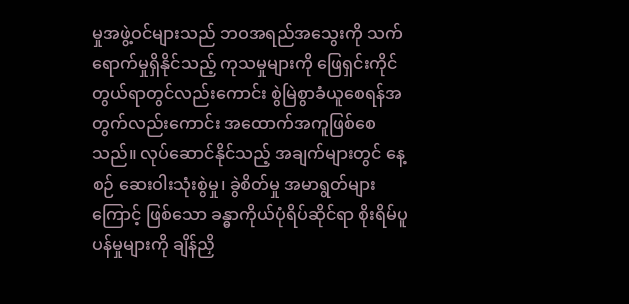မှုအဖွဲ့ဝင်များသည် ဘဝအရည်အသွေးကို သက်ရောက်မှုရှိနိုင်သည့် ကုသမှုများကို ဖြေရှင်းကိုင်တွယ်ရာတွင်လည်းကောင်း စွဲမြဲစွာခံယူစေရန်အတွက်လည်းကောင်း အထောက်အကူဖြစ်စေသည်။ လုပ်ဆောင်နိုင်သည့် အချက်များတွင် နေ့စဉ် ဆေးဝါးသုံးစွဲမှု၊ ခွဲစိတ်မှု အမာရွတ်များကြောင့် ဖြစ်သော ခန္ဓာကိုယ်ပုံရိပ်ဆိုင်ရာ စိုးရိမ်ပူပန်မှုများကို ချိန်ညှိ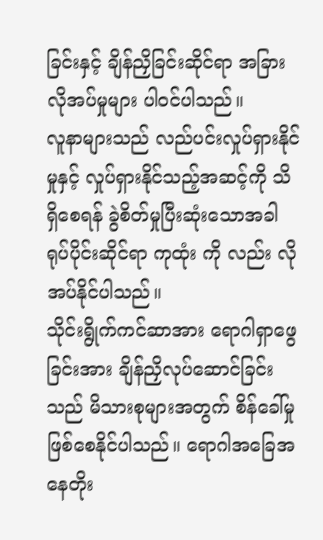ခြင်းနှင့် ချိန်ညှိခြင်းဆိုင်ရာ အခြားလိုအပ်မှုများ ပါဝင်ပါသည်။
လူနာများသည် လည်ပင်းလှုပ်ရှားနိုင်မှုနှင့် လှုပ်ရှားနိုင်သည့်အဆင့်ကို သိရှိစေရန် ခွဲစိတ်မှုပြီးဆုံးသောအခါ ရုပ်ပိုင်းဆိုင်ရာ ကုထုံး ကို လည်း လိုအပ်နိုင်ပါသည်။
သိုင်းရွိုက်ကင်ဆာအား ရောဂါရှာဖွေခြင်းအား ချိန်ညှိလုပ်ဆောင်ခြင်းသည် မိသားစုများအတွက် စိန်ခေါ်မှုဖြစ်စေနိုင်ပါသည်။ ရောဂါအခြေအနေတိုး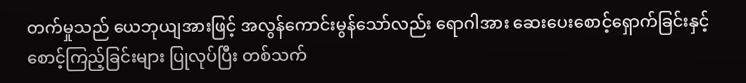တက်မှုသည် ယေဘုယျအားဖြင့် အလွန်ကောင်းမွန်သော်လည်း ရောဂါအား ဆေးပေးစောင့်ရှောက်ခြင်းနှင့် စောင့်ကြည့်ခြင်းများ ပြုလုပ်ပြီး တစ်သက်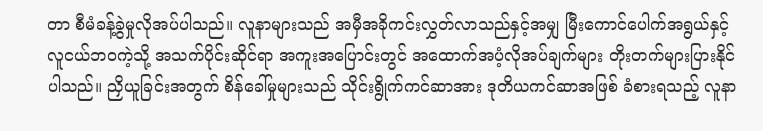တာ စီမံခန့်ခွဲမှုလိုအပ်ပါသည်။ လူနာများသည် အမှီအခိုကင်းလွှတ်လာသည်နှင့်အမျှ မြီးကောင်ပေါက်အရွယ်နှင့် လူငယ်ဘဝကဲ့သို့ အသက်ပိုင်းဆိုင်ရာ အကူးအပြောင်းတွင် အထောက်အပံ့လိုအပ်ချက်များ တိုးတက်များပြားနိုင်ပါသည်။ ညှိယူခြင်းအတွက် စိန်ခေါ်မှုများသည် သိုင်းရွိုက်ကင်ဆာအား ဒုတိယကင်ဆာအဖြစ် ခံစားရသည့် လူနာ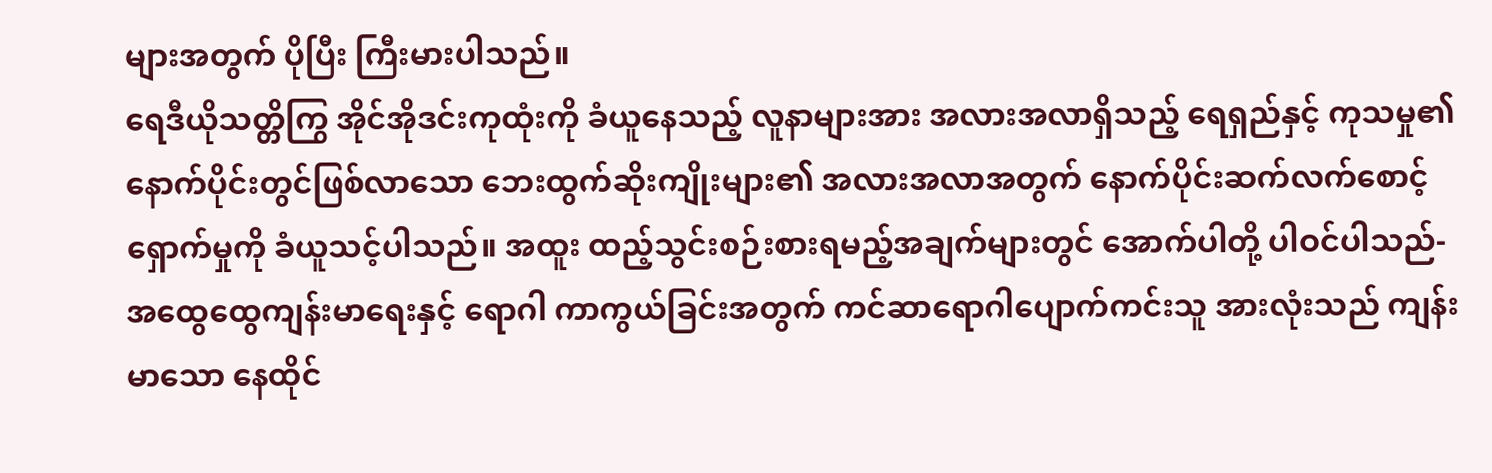များအတွက် ပိုပြီး ကြီးမားပါသည်။
ရေဒီယိုသတ္တိကြွ အိုင်အိုဒင်းကုထုံးကို ခံယူနေသည့် လူနာများအား အလားအလာရှိသည့် ရေရှည်နှင့် ကုသမှု၏ နောက်ပိုင်းတွင်ဖြစ်လာသော ဘေးထွက်ဆိုးကျိုးများ၏ အလားအလာအတွက် နောက်ပိုင်းဆက်လက်စောင့်ရှောက်မှုကို ခံယူသင့်ပါသည်။ အထူး ထည့်သွင်းစဉ်းစားရမည့်အချက်များတွင် အောက်ပါတို့ ပါဝင်ပါသည်-
အထွေထွေကျန်းမာရေးနှင့် ရောဂါ ကာကွယ်ခြင်းအတွက် ကင်ဆာရောဂါပျောက်ကင်းသူ အားလုံးသည် ကျန်းမာသော နေထိုင်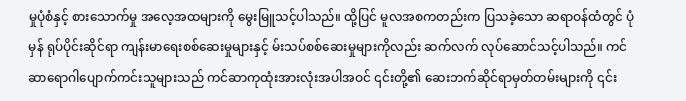မှုပုံစံနှင့် စားသောက်မှု အလေ့အထများကို မွေးမြူသင့်ပါသည်။ ထို့ပြင် မူလအစကတည်းက ပြသခဲ့သော ဆရာဝန်ထံတွင် ပုံမှန် ရုပ်ပိုင်းဆိုင်ရာ ကျန်းမာရေးစစ်ဆေးမှုများနှင့် မ်းသပ်စစ်ဆေးမှုများကိုလည်း ဆက်လက် လုပ်ဆောင်သင့်ပါသည်။ ကင်ဆာရောဂါပျောက်ကင်းသူများသည် ကင်ဆာကုထုံးအားလုံးအပါအဝင် ၎င်းတို့၏ ဆေးဘက်ဆိုင်ရာမှတ်တမ်းများကို ၎င်း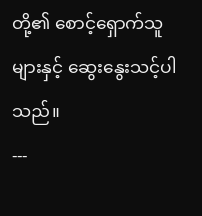တို့၏ စောင့်ရှောက်သူများနှင့် ဆွေးနွေးသင့်ပါသည်။
---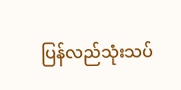ပြန်လည်သုံးသပ်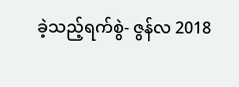ခဲ့သည့်ရက်စွဲ- ဇွန်လ 2018